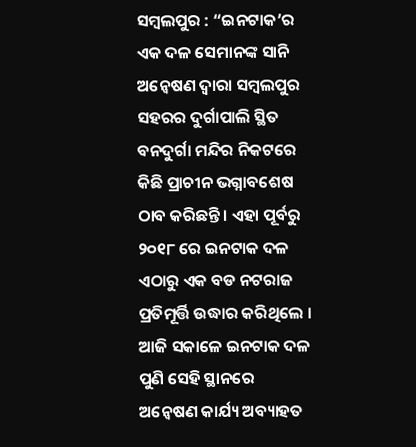ସମ୍ବଲପୁର : “ଇନଟାକ’ର ଏକ ଦଳ ସେମାନଙ୍କ ସାନି ଅନ୍ୱେଷଣ ଦ୍ୱାରା ସମ୍ବଲପୁର ସହରର ଦୁର୍ଗାପାଲି ସ୍ଥିତ ବନଦୁର୍ଗା ମନ୍ଦିର ନିକଟରେ କିଛି ପ୍ରାଚୀନ ଭଗ୍ନାବଶେଷ ଠାବ କରିଛନ୍ତି । ଏହା ପୂର୍ବରୁ ୨୦୧୮ ରେ ଇନଟାକ ଦଳ ଏଠାରୁ ଏକ ବଡ ନଟରାଜ ପ୍ରତିମୂର୍ତ୍ତି ଉଦ୍ଧାର କରିଥିଲେ । ଆଜି ସକାଳେ ଇନଟାକ ଦଳ ପୁଣି ସେହି ସ୍ଥାନରେ ଅନ୍ୱେଷଣ କାର୍ଯ୍ୟ ଅବ୍ୟାହତ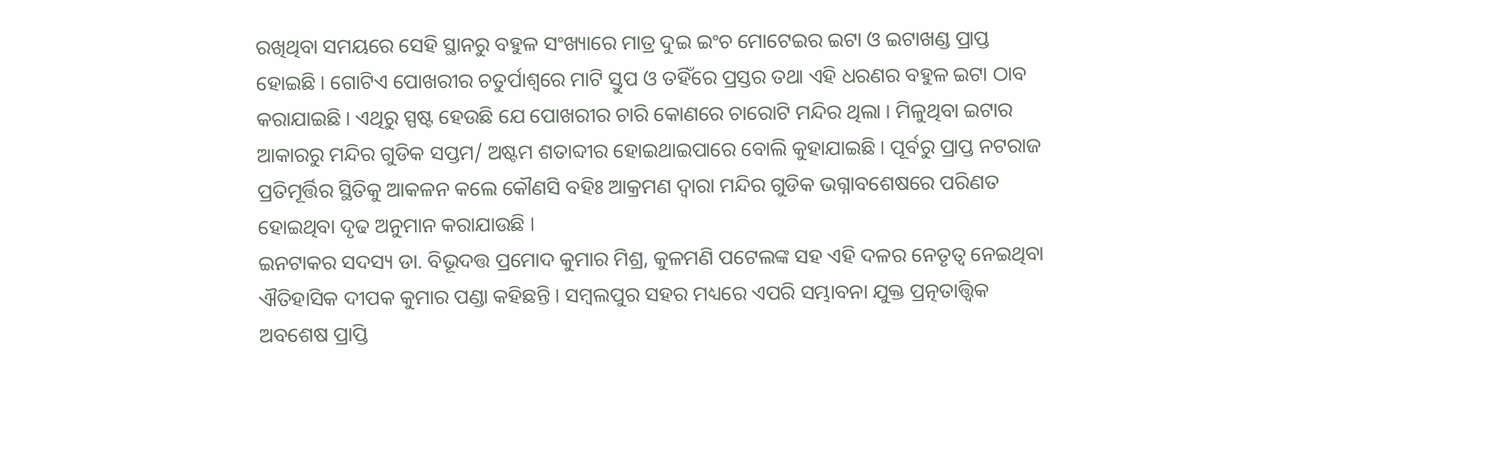ରଖିଥିବା ସମୟରେ ସେହି ସ୍ଥାନରୁ ବହୁଳ ସଂଖ୍ୟାରେ ମାତ୍ର ଦୁଇ ଇଂଚ ମୋଟେଇର ଇଟା ଓ ଇଟାଖଣ୍ଡ ପ୍ରାପ୍ତ ହୋଇଛି । ଗୋଟିଏ ପୋଖରୀର ଚତୁର୍ପାଶ୍ୱରେ ମାଟି ସ୍ତୁପ ଓ ତହିଁରେ ପ୍ରସ୍ତର ତଥା ଏହି ଧରଣର ବହୁଳ ଇଟା ଠାବ କରାଯାଇଛି । ଏଥିରୁ ସ୍ପଷ୍ଟ ହେଉଛି ଯେ ପୋଖରୀର ଚାରି କୋଣରେ ଚାରୋଟି ମନ୍ଦିର ଥିଲା । ମିଳୁଥିବା ଇଟାର ଆକାରରୁ ମନ୍ଦିର ଗୁଡିକ ସପ୍ତମ/ ଅଷ୍ଟମ ଶତାବ୍ଦୀର ହୋଇଥାଇପାରେ ବୋଲି କୁହାଯାଇଛି । ପୂର୍ବରୁ ପ୍ରାପ୍ତ ନଟରାଜ ପ୍ରତିମୂର୍ତ୍ତିର ସ୍ଥିତିକୁ ଆକଳନ କଲେ କୌଣସି ବହିଃ ଆକ୍ରମଣ ଦ୍ୱାରା ମନ୍ଦିର ଗୁଡିକ ଭଗ୍ନାବଶେଷରେ ପରିଣତ ହୋଇଥିବା ଦୃଢ ଅନୁମାନ କରାଯାଉଛି ।
ଇନଟାକର ସଦସ୍ୟ ଡା. ବିଭୂଦତ୍ତ ପ୍ରମୋଦ କୁମାର ମିଶ୍ର, କୁଳମଣି ପଟେଲଙ୍କ ସହ ଏହି ଦଳର ନେତୃତ୍ୱ ନେଇଥିବା ଐତିହାସିକ ଦୀପକ କୁମାର ପଣ୍ଡା କହିଛନ୍ତି । ସମ୍ବଲପୁର ସହର ମଧ୍ୟରେ ଏପରି ସମ୍ଭାବନା ଯୁକ୍ତ ପ୍ରତ୍ନତାତ୍ତ୍ୱିକ ଅବଶେଷ ପ୍ରାପ୍ତି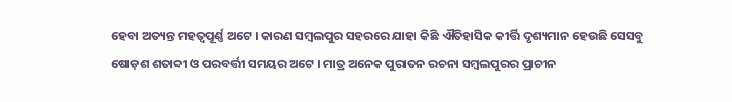ହେବା ଅତ୍ୟନ୍ତ ମହତ୍ୱପୂର୍ଣ୍ଣ ଅଟେ । କାରଣ ସମ୍ବଲପୁର ସହରରେ ଯାହା କିଛି ଐତିହାସିକ କୀର୍ତ୍ତି ଦୃଶ୍ୟମାନ ହେଉଛି ସେସବୁ ଷୋଡ଼ଶ ଶତାବ୍ଦୀ ଓ ପରବର୍ତ୍ତୀ ସମୟର ଅଟେ । ମାତ୍ର ଅନେକ ପୁରାତନ ରଚନା ସମ୍ବଲପୁରର ପ୍ରାଚୀନ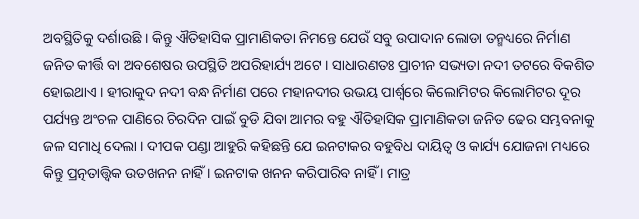ଅବସ୍ଥିତିକୁ ଦର୍ଶାଉଛି । କିନ୍ତୁ ଐତିହାସିକ ପ୍ରାମାଣିକତା ନିମନ୍ତେ ଯେଉଁ ସବୁ ଉପାଦାନ ଲୋଡା ତନ୍ମଧ୍ୟରେ ନିର୍ମାଣ ଜନିତ କୀର୍ତ୍ତି ବା ଅବଶେଷର ଉପସ୍ଥିତି ଅପରିହାର୍ଯ୍ୟ ଅଟେ । ସାଧାରଣତଃ ପ୍ରାଚୀନ ସଭ୍ୟତା ନଦୀ ତଟରେ ବିକଶିତ ହୋଇଥାଏ । ହୀରାକୁଦ ନଦୀ ବନ୍ଧ ନିର୍ମାଣ ପରେ ମହାନଦୀର ଉଭୟ ପାର୍ଶ୍ୱରେ କିଲୋମିଟର କିଲୋମିଟର ଦୂର ପର୍ଯ୍ୟନ୍ତ ଅଂଚଳ ପାଣିରେ ଚିରଦିନ ପାଇଁ ବୁଡି ଯିବା ଆମର ବହୁ ଐତିହାସିକ ପ୍ରାମାଣିକତା ଜନିତ ଢେର ସମ୍ଭବନାକୁ ଜଳ ସମାଧି ଦେଲା । ଦୀପକ ପଣ୍ଡା ଆହୁରି କହିଛନ୍ତି ଯେ ଇନଟାକର ବହୁବିଧ ଦାୟିତ୍ୱ ଓ କାର୍ଯ୍ୟ ଯୋଜନା ମଧ୍ୟରେ କିନ୍ତୁ ପ୍ରତ୍ନତାତ୍ତ୍ୱିକ ଉତଖନନ ନାହିଁ । ଇନଟାକ ଖନନ କରିପାରିବ ନାହିଁ । ମାତ୍ର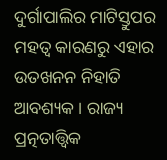ଦୁର୍ଗାପାଲିର ମାଟିସ୍ତୁପର ମହତ୍ୱ କାରଣରୁ ଏହାର ଉତଖନନ ନିହାତି ଆବଶ୍ୟକ । ରାଜ୍ୟ ପ୍ରତ୍ନତାତ୍ତ୍ୱିକ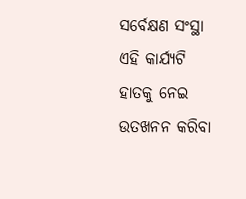ସର୍ବେକ୍ଷଣ ସଂସ୍ଥା ଏହି କାର୍ଯ୍ୟଟି ହାତକୁ ନେଇ ଉତଖନନ କରିବା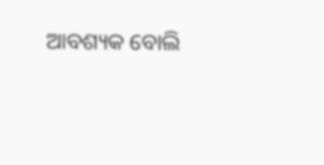ଆବଶ୍ୟକ ବୋଲି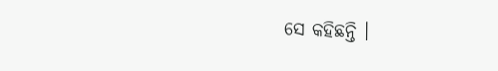ସେ କହିଛନ୍ତି ।